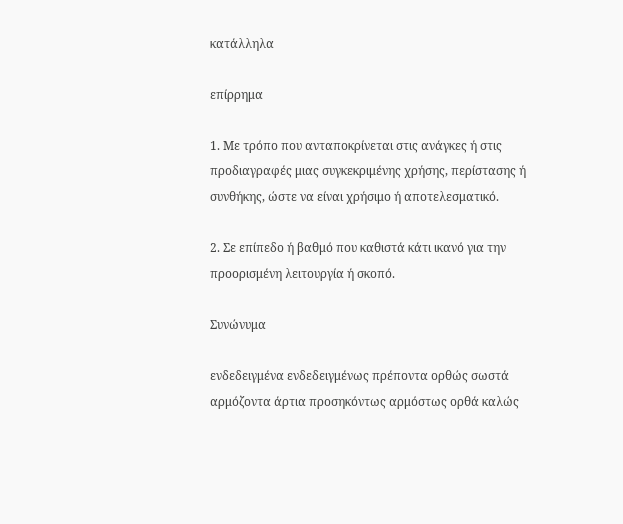κατάλληλα

επίρρημα

1. Με τρόπο που ανταποκρίνεται στις ανάγκες ή στις προδιαγραφές μιας συγκεκριμένης χρήσης, περίστασης ή συνθήκης, ώστε να είναι χρήσιμο ή αποτελεσματικό.

2. Σε επίπεδο ή βαθμό που καθιστά κάτι ικανό για την προορισμένη λειτουργία ή σκοπό.

Συνώνυμα

ενδεδειγμένα ενδεδειγμένως πρέποντα ορθώς σωστά αρμόζοντα άρτια προσηκόντως αρμόστως ορθά καλώς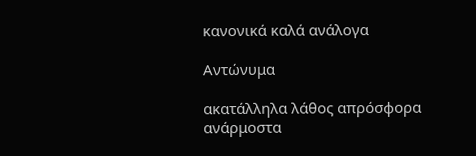κανονικά καλά ανάλογα

Αντώνυμα

ακατάλληλα λάθος απρόσφορα ανάρμοστα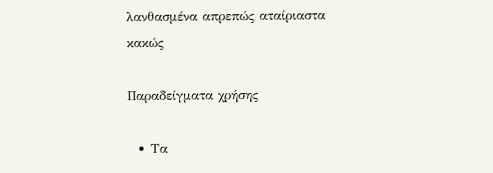λανθασμένα απρεπώς αταίριαστα κακώς

Παραδείγματα χρήσης

  • Τα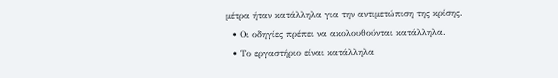μέτρα ήταν κατάλληλα για την αντιμετώπιση της κρίσης.
  • Οι οδηγίες πρέπει να ακολουθούνται κατάλληλα.
  • Το εργαστήριο είναι κατάλληλα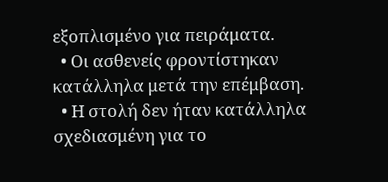εξοπλισμένο για πειράματα.
  • Οι ασθενείς φροντίστηκαν κατάλληλα μετά την επέμβαση.
  • Η στολή δεν ήταν κατάλληλα σχεδιασμένη για το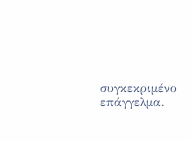συγκεκριμένο επάγγελμα.